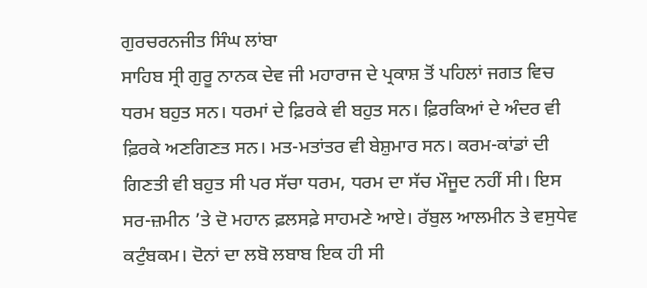ਗੁਰਚਰਨਜੀਤ ਸਿੰਘ ਲਾਂਬਾ
ਸਾਹਿਬ ਸ੍ਰੀ ਗੁਰੂ ਨਾਨਕ ਦੇਵ ਜੀ ਮਹਾਰਾਜ ਦੇ ਪ੍ਰਕਾਸ਼ ਤੋਂ ਪਹਿਲਾਂ ਜਗਤ ਵਿਚ ਧਰਮ ਬਹੁਤ ਸਨ। ਧਰਮਾਂ ਦੇ ਫ਼ਿਰਕੇ ਵੀ ਬਹੁਤ ਸਨ। ਫ਼ਿਰਕਿਆਂ ਦੇ ਅੰਦਰ ਵੀ ਫ਼ਿਰਕੇ ਅਣਗਿਣਤ ਸਨ। ਮਤ-ਮਤਾਂਤਰ ਵੀ ਬੇਸ਼ੁਮਾਰ ਸਨ। ਕਰਮ-ਕਾਂਡਾਂ ਦੀ ਗਿਣਤੀ ਵੀ ਬਹੁਤ ਸੀ ਪਰ ਸੱਚਾ ਧਰਮ, ਧਰਮ ਦਾ ਸੱਚ ਮੌਜੂਦ ਨਹੀਂ ਸੀ। ਇਸ ਸਰ-ਜ਼ਮੀਨ ’ਤੇ ਦੋ ਮਹਾਨ ਫ਼ਲਸਫ਼ੇ ਸਾਹਮਣੇ ਆਏ। ਰੱਬੁਲ ਆਲਮੀਨ ਤੇ ਵਸੁਧੇਵ ਕਟੁੰਬਕਮ। ਦੋਨਾਂ ਦਾ ਲਬੋ ਲਬਾਬ ਇਕ ਹੀ ਸੀ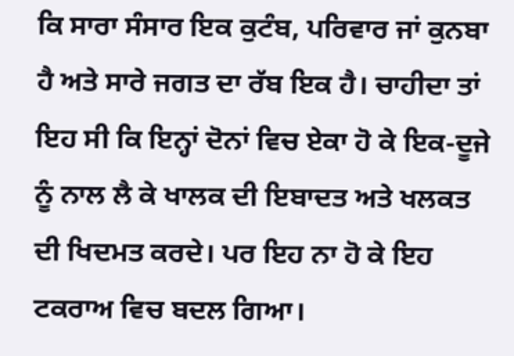ਕਿ ਸਾਰਾ ਸੰਸਾਰ ਇਕ ਕੁਟੰਬ, ਪਰਿਵਾਰ ਜਾਂ ਕੁਨਬਾ ਹੈ ਅਤੇ ਸਾਰੇ ਜਗਤ ਦਾ ਰੱਬ ਇਕ ਹੈ। ਚਾਹੀਦਾ ਤਾਂ ਇਹ ਸੀ ਕਿ ਇਨ੍ਹਾਂ ਦੋਨਾਂ ਵਿਚ ਏਕਾ ਹੋ ਕੇ ਇਕ-ਦੂਜੇ ਨੂੰ ਨਾਲ ਲੈ ਕੇ ਖਾਲਕ ਦੀ ਇਬਾਦਤ ਅਤੇ ਖਲਕਤ ਦੀ ਖਿਦਮਤ ਕਰਦੇ। ਪਰ ਇਹ ਨਾ ਹੋ ਕੇ ਇਹ ਟਕਰਾਅ ਵਿਚ ਬਦਲ ਗਿਆ।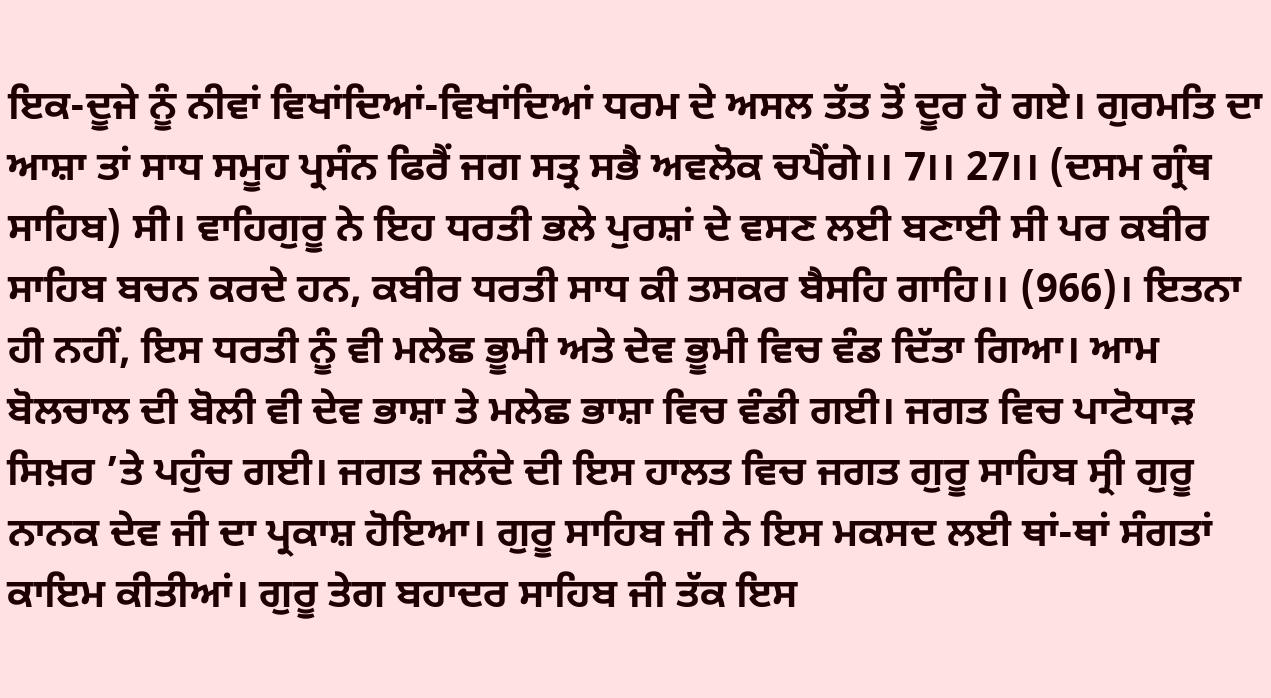ਇਕ-ਦੂਜੇ ਨੂੰ ਨੀਵਾਂ ਵਿਖਾਂਦਿਆਂ-ਵਿਖਾਂਦਿਆਂ ਧਰਮ ਦੇ ਅਸਲ ਤੱਤ ਤੋਂ ਦੂਰ ਹੋ ਗਏ। ਗੁਰਮਤਿ ਦਾ ਆਸ਼ਾ ਤਾਂ ਸਾਧ ਸਮੂਹ ਪ੍ਰਸੰਨ ਫਿਰੈਂ ਜਗ ਸਤ੍ਰ ਸਭੈ ਅਵਲੋਕ ਚਪੈਂਗੇ।। 7।। 27।। (ਦਸਮ ਗ੍ਰੰਥ ਸਾਹਿਬ) ਸੀ। ਵਾਹਿਗੁਰੂ ਨੇ ਇਹ ਧਰਤੀ ਭਲੇ ਪੁਰਸ਼ਾਂ ਦੇ ਵਸਣ ਲਈ ਬਣਾਈ ਸੀ ਪਰ ਕਬੀਰ ਸਾਹਿਬ ਬਚਨ ਕਰਦੇ ਹਨ, ਕਬੀਰ ਧਰਤੀ ਸਾਧ ਕੀ ਤਸਕਰ ਬੈਸਹਿ ਗਾਹਿ।। (966)। ਇਤਨਾ ਹੀ ਨਹੀਂ, ਇਸ ਧਰਤੀ ਨੂੰ ਵੀ ਮਲੇਛ ਭੂਮੀ ਅਤੇ ਦੇਵ ਭੂਮੀ ਵਿਚ ਵੰਡ ਦਿੱਤਾ ਗਿਆ। ਆਮ ਬੋਲਚਾਲ ਦੀ ਬੋਲੀ ਵੀ ਦੇਵ ਭਾਸ਼ਾ ਤੇ ਮਲੇਛ ਭਾਸ਼ਾ ਵਿਚ ਵੰਡੀ ਗਈ। ਜਗਤ ਵਿਚ ਪਾਟੋਧਾੜ ਸਿਖ਼ਰ ’ਤੇ ਪਹੁੰਚ ਗਈ। ਜਗਤ ਜਲੰਦੇ ਦੀ ਇਸ ਹਾਲਤ ਵਿਚ ਜਗਤ ਗੁਰੂ ਸਾਹਿਬ ਸ੍ਰੀ ਗੁਰੂ ਨਾਨਕ ਦੇਵ ਜੀ ਦਾ ਪ੍ਰਕਾਸ਼ ਹੋਇਆ। ਗੁਰੂ ਸਾਹਿਬ ਜੀ ਨੇ ਇਸ ਮਕਸਦ ਲਈ ਥਾਂ-ਥਾਂ ਸੰਗਤਾਂ ਕਾਇਮ ਕੀਤੀਆਂ। ਗੁਰੂ ਤੇਗ ਬਹਾਦਰ ਸਾਹਿਬ ਜੀ ਤੱਕ ਇਸ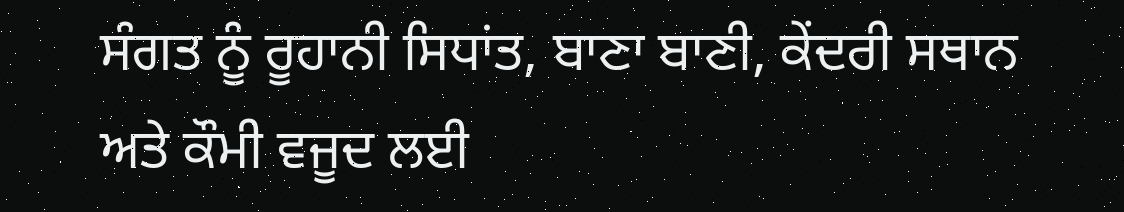ਸੰਗਤ ਨੂੰ ਰੂਹਾਨੀ ਸਿਧਾਂਤ, ਬਾਣਾ ਬਾਣੀ, ਕੇਂਦਰੀ ਸਥਾਨ ਅਤੇ ਕੌਮੀ ਵਜੂਦ ਲਈ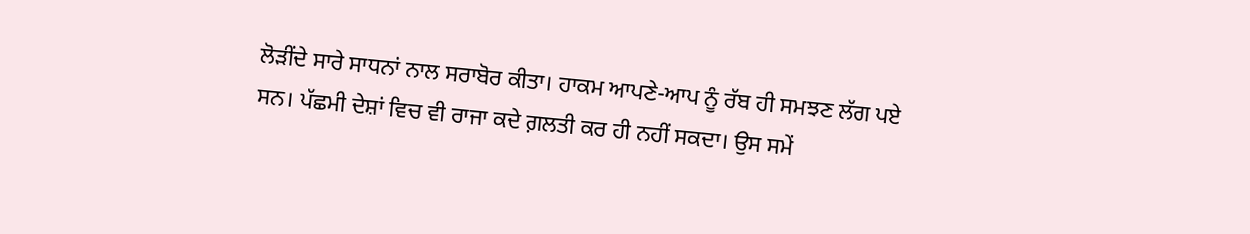ਲੋੜੀਂਦੇ ਸਾਰੇ ਸਾਧਨਾਂ ਨਾਲ ਸਰਾਬੋਰ ਕੀਤਾ। ਹਾਕਮ ਆਪਣੇ-ਆਪ ਨੂੰ ਰੱਬ ਹੀ ਸਮਝਣ ਲੱਗ ਪਏ ਸਨ। ਪੱਛਮੀ ਦੇਸ਼ਾਂ ਵਿਚ ਵੀ ਰਾਜਾ ਕਦੇ ਗ਼ਲਤੀ ਕਰ ਹੀ ਨਹੀਂ ਸਕਦਾ। ਉਸ ਸਮੇਂ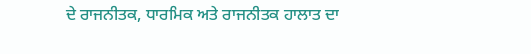ਦੇ ਰਾਜਨੀਤਕ, ਧਾਰਮਿਕ ਅਤੇ ਰਾਜਨੀਤਕ ਹਾਲਾਤ ਦਾ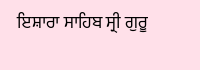ਇਸ਼ਾਰਾ ਸਾਹਿਬ ਸ੍ਰੀ ਗੁਰੂ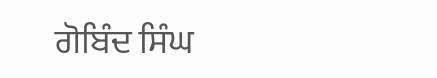ਗੋਬਿੰਦ ਸਿੰਘ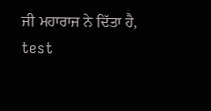ਜੀ ਮਹਾਰਾਜ ਨੇ ਦਿੱਤਾ ਹੈ,
test